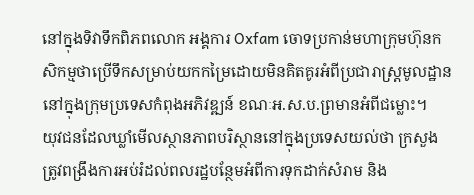នៅក្នុងទិវាទឹកពិភពលោក អង្គការ Oxfam ចោទប្រកាន់មហាក្រុមហ៊ុនកសិកម្មថាប្រើទឹកសម្រាប់យកកម្រៃដោយមិនគិតគូរអំពីប្រជារាស្ត្រមូលដ្ឋាននៅក្នុងក្រុមប្រទេសកំពុងអភិវឌ្ឍន៍ ខណៈអ.ស.ប.ព្រមានអំពីជម្លោះ។
យុវជនដែលឃ្លាំមើលស្ថានភាពបរិស្ថាននៅក្នុងប្រទេសយល់ថា ក្រសួងត្រូវពង្រឹងការអប់រំដល់ពលរដ្ឋបន្ថែមអំពីការទុកដាក់សំរាម និង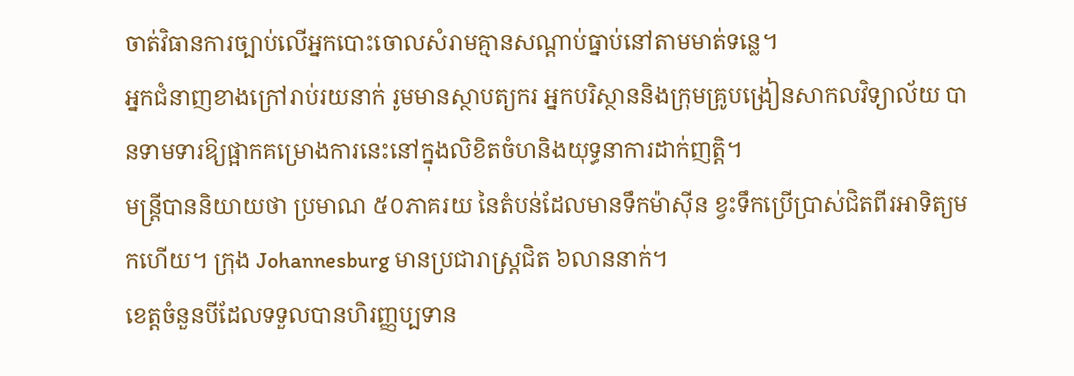ចាត់វិធានការច្បាប់លើអ្នកបោះចោលសំរាមគ្មានសណ្តាប់ធ្នាប់នៅតាមមាត់ទន្លេ។
អ្នកជំនាញខាងក្រៅរាប់រយនាក់ រូមមានស្ថាបត្យករ អ្នកបរិស្ថាននិងក្រុមគ្រូបង្រៀនសាកលវិទ្យាល័យ បានទាមទារឱ្យផ្អាកគម្រោងការនេះនៅក្នុងលិខិតចំហនិងយុទ្ធនាការដាក់ញត្តិ។
មន្ត្រីបាននិយាយថា ប្រមាណ ៥០ភាគរយ នៃតំបន់ដែលមានទឹកម៉ាស៊ីន ខ្វះទឹកប្រើប្រាស់ជិតពីរអាទិត្យមកហើយ។ ក្រុង Johannesburg មានប្រជារាស្ត្រជិត ៦លាននាក់។
ខេត្តចំនួនបីដែលទទួលបានហិរញ្ញប្បទាន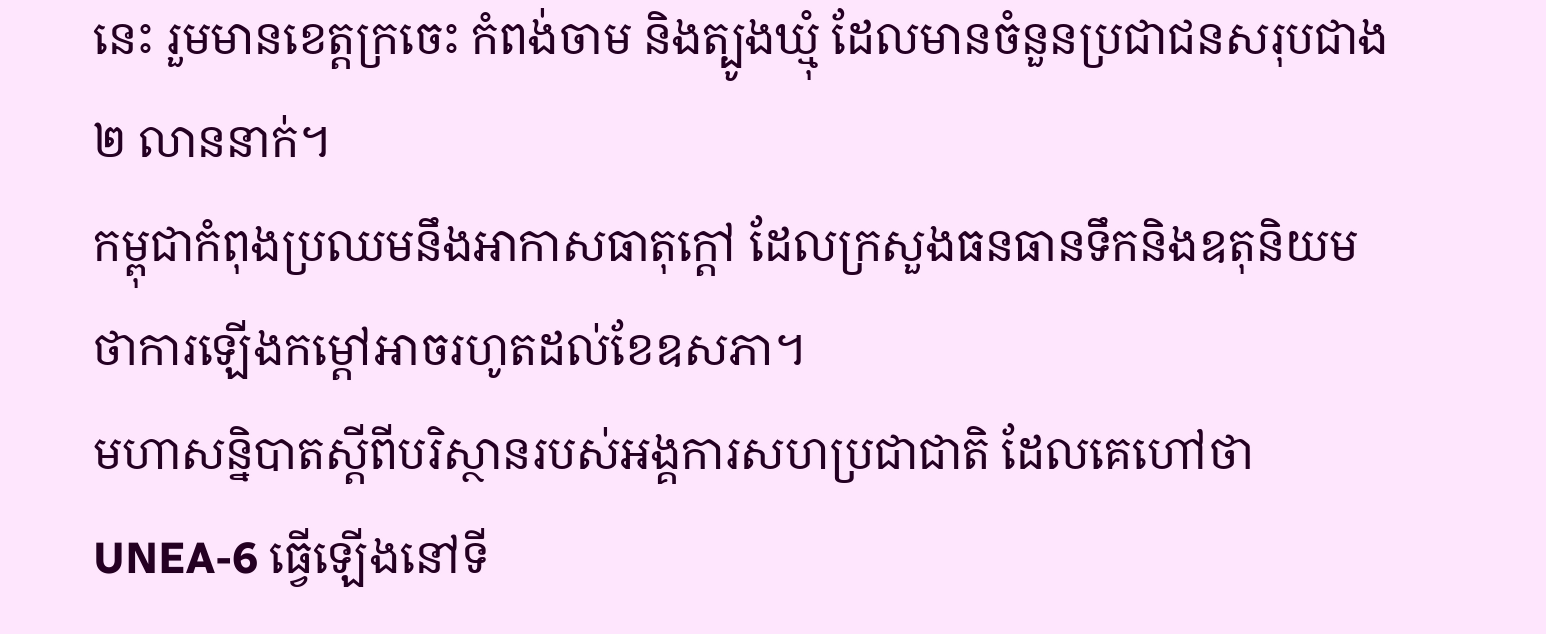នេះ រួមមានខេត្តក្រចេះ កំពង់ចាម និងត្បូងឃ្មុំ ដែលមានចំនួនប្រជាជនសរុបជាង ២ លាននាក់។
កម្ពុជាកំពុងប្រឈមនឹងអាកាសធាតុក្តៅ ដែលក្រសួងធនធានទឹកនិងឧតុនិយមថាការឡើងកម្តៅអាចរហូតដល់ខែឧសភា។
មហាសន្និបាតស្តីពីបរិស្ថានរបស់អង្គការសហប្រជាជាតិ ដែលគេហៅថា UNEA-6 ធ្វើឡើងនៅទី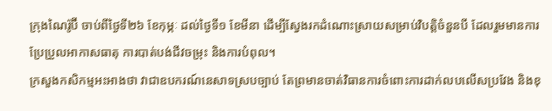ក្រុងណៃរ៉ូប៊ី ចាប់ពីថ្ងៃទី២៦ ខែកុម្ភៈ ដល់ថ្ងៃទី១ ខែមីនា ដើម្បីស្វែងរកដំណោះស្រាយសម្រាប់វិបត្តិចំនួនបី ដែលរួមមានការប្រែប្រួលអាកាសធាតុ ការបាត់បង់ជីវចម្រុះ និងការបំពុល។
ក្រសួងកសិកម្មអះអាងថា វាជាឧបករណ៍នេសាទស្របច្បាប់ តែព្រមានចាត់វិធានការចំពោះការដាក់លបលើសប្រវែង និងខុ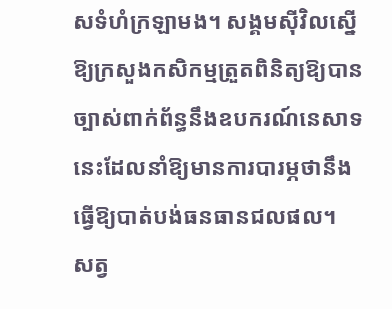សទំហំក្រឡាមង។ សង្គមស៊ីវិលស្នើឱ្យក្រសួងកសិកម្មត្រួតពិនិត្យឱ្យបានច្បាស់ពាក់ព័ន្ធនឹងឧបករណ៍នេសាទនេះដែលនាំឱ្យមានការបារម្ភថានឹងធ្វើឱ្យបាត់បង់ធនធានជលផល។
សត្វ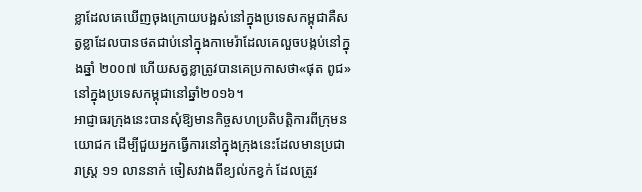ខ្លាដែលគេឃើញចុងក្រោយបង្អស់នៅក្នុងប្រទេសកម្ពុជាគឺសត្វខ្លាដែលបានថតជាប់នៅក្នុងកាមេរ៉ាដែលគេលួចបង្កប់នៅក្នុងឆ្នាំ ២០០៧ ហើយសត្វខ្លាត្រូវបានគេប្រកាសថា«ផុត ពូជ»នៅក្នុងប្រទេសកម្ពុជានៅឆ្នាំ២០១៦។
អាជ្ញាធរក្រុងនេះបានសុំឱ្យមានកិច្ចសហប្រតិបត្តិការពីក្រុមនយោជក ដើម្បីជួយអ្នកធ្វើការនៅក្នុងក្រុងនេះដែលមានប្រជារាស្ត្រ ១១ លាននាក់ ចៀសវាងពីខ្យល់កខ្វក់ ដែលត្រូវ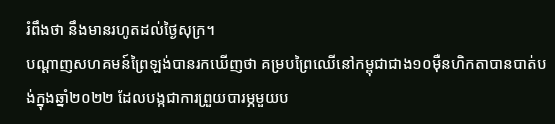រំពឹងថា នឹងមានរហូតដល់ថ្ងៃសុក្រ។
បណ្តាញសហគមន៍ព្រៃឡង់បានរកឃើញថា គម្របព្រៃឈើនៅកម្ពុជាជាង១០ម៉ឺនហិកតាបានបាត់បង់ក្នុងឆ្នាំ២០២២ ដែលបង្កជាការព្រួយបារម្ភមួយប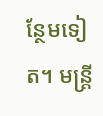ន្ថែមទៀត។ មន្រ្តី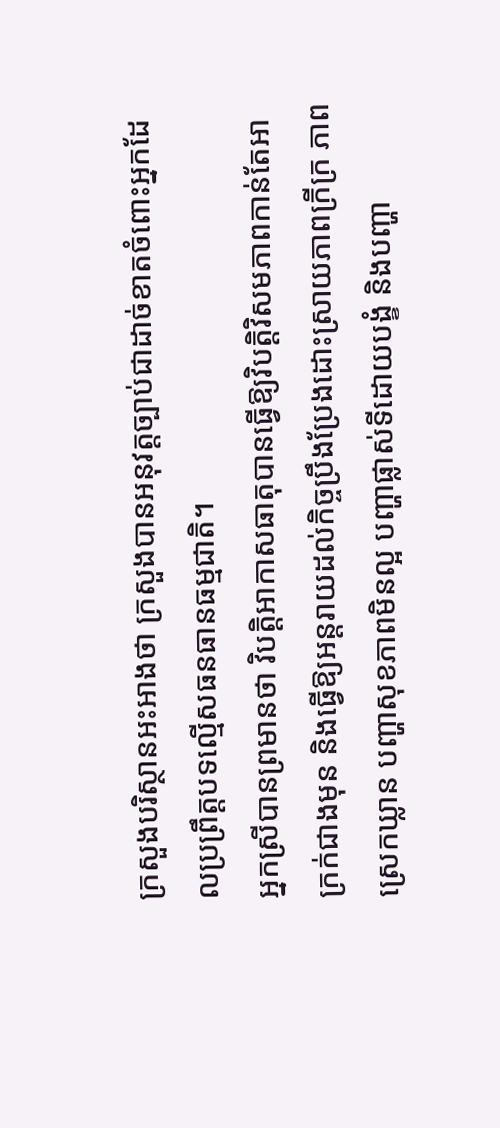ក្រសួងបរិស្ថានអះអាងថា ក្រសួងបានអនុវត្តច្បាប់ជាដាច់ខាតចំពោះអ្នកដែលប្រព្រឹត្តបទល្មើសធនធានធម្មជាតិ។
អ្នកស្រីបានព្រមានថា វិបត្តិអាកាសធាតុបានធ្វើឱ្យវិបត្តិវិសមភាពកាន់តែអាក្រក់ជាងមុន និងធ្វើឱ្យអន្តរាយដល់កិច្ចប្រឹងប្រែងដោះស្រាយភាពក្រីក្រ ភាពស្រេកឃ្លាន បញ្ហាសុខភាពមិនល្អ បញ្ហាផ្លាស់ទីដោយបង្ខំ និងបញ្ហា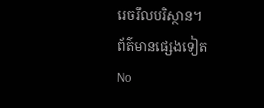រេចរឹលបរិស្ថាន។
ព័ត៌មានផ្សេងទៀត
No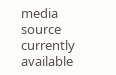media source currently available